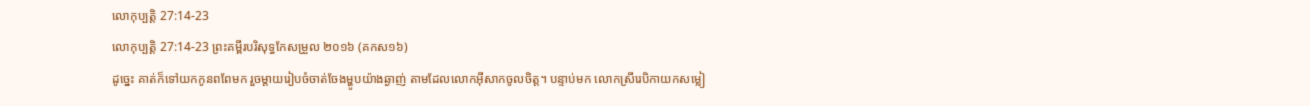លោកុប្បត្តិ 27:14-23
លោកុប្បត្តិ 27:14-23 ព្រះគម្ពីរបរិសុទ្ធកែសម្រួល ២០១៦ (គកស១៦)
ដូច្នេះ គាត់ក៏ទៅយកកូនពពែមក រួចម្តាយរៀបចំចាត់ចែងម្ហូបយ៉ាងឆ្ងាញ់ តាមដែលលោកអ៊ីសាកចូលចិត្ត។ បន្ទាប់មក លោកស្រីរេបិកាយកសម្លៀ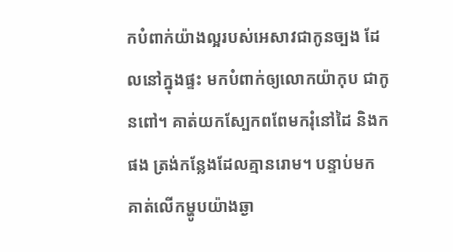កបំពាក់យ៉ាងល្អរបស់អេសាវជាកូនច្បង ដែលនៅក្នុងផ្ទះ មកបំពាក់ឲ្យលោកយ៉ាកុប ជាកូនពៅ។ គាត់យកស្បែកពពែមករុំនៅដៃ និងកផង ត្រង់កន្លែងដែលគ្មានរោម។ បន្ទាប់មក គាត់លើកម្ហូបយ៉ាងឆ្ងា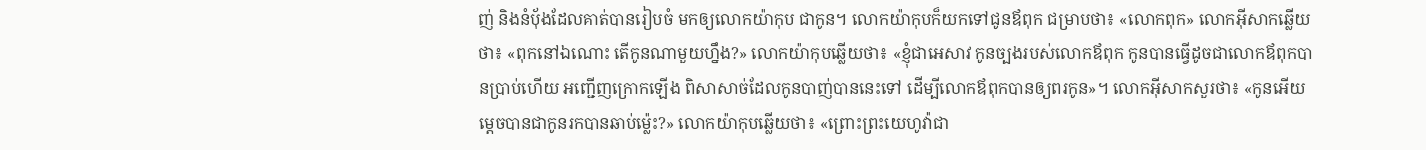ញ់ និងនំបុ័ងដែលគាត់បានរៀបចំ មកឲ្យលោកយ៉ាកុប ជាកូន។ លោកយ៉ាកុបក៏យកទៅជូនឪពុក ជម្រាបថា៖ «លោកពុក» លោកអ៊ីសាកឆ្លើយថា៖ «ពុកនៅឯណោះ តើកូនណាមួយហ្នឹង?» លោកយ៉ាកុបឆ្លើយថា៖ «ខ្ញុំជាអេសាវ កូនច្បងរបស់លោកឪពុក កូនបានធ្វើដូចជាលោកឪពុកបានប្រាប់ហើយ អញ្ជើញក្រោកឡើង ពិសាសាច់ដែលកូនបាញ់បាននេះទៅ ដើម្បីលោកឪពុកបានឲ្យពរកូន»។ លោកអ៊ីសាកសួរថា៖ «កូនអើយ ម្តេចបានជាកូនរកបានឆាប់ម៉្លេះ?» លោកយ៉ាកុបឆ្លើយថា៖ «ព្រោះព្រះយេហូវ៉ាជា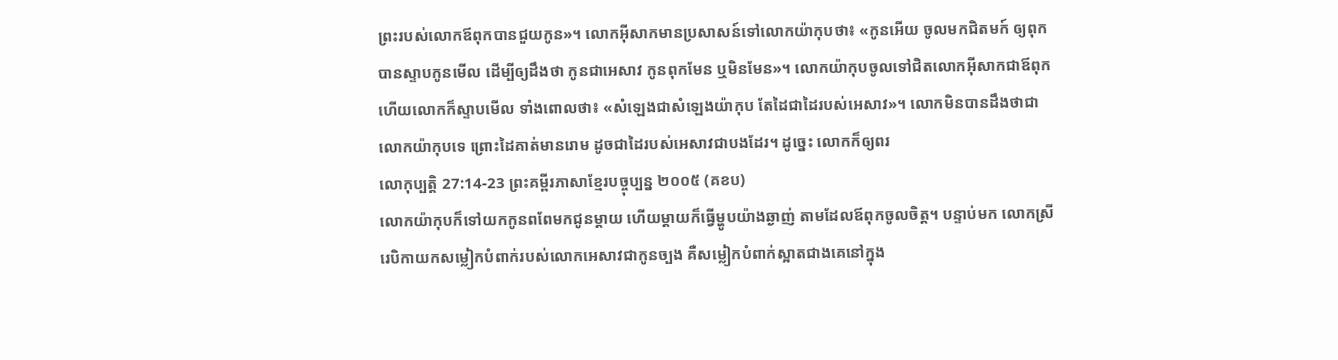ព្រះរបស់លោកឪពុកបានជួយកូន»។ លោកអ៊ីសាកមានប្រសាសន៍ទៅលោកយ៉ាកុបថា៖ «កូនអើយ ចូលមកជិតមក៍ ឲ្យពុកបានស្ទាបកូនមើល ដើម្បីឲ្យដឹងថា កូនជាអេសាវ កូនពុកមែន ឬមិនមែន»។ លោកយ៉ាកុបចូលទៅជិតលោកអ៊ីសាកជាឪពុក ហើយលោកក៏ស្ទាបមើល ទាំងពោលថា៖ «សំឡេងជាសំឡេងយ៉ាកុប តែដៃជាដៃរបស់អេសាវ»។ លោកមិនបានដឹងថាជាលោកយ៉ាកុបទេ ព្រោះដៃគាត់មានរោម ដូចជាដៃរបស់អេសាវជាបងដែរ។ ដូច្នេះ លោកក៏ឲ្យពរ
លោកុប្បត្តិ 27:14-23 ព្រះគម្ពីរភាសាខ្មែរបច្ចុប្បន្ន ២០០៥ (គខប)
លោកយ៉ាកុបក៏ទៅយកកូនពពែមកជូនម្ដាយ ហើយម្ដាយក៏ធ្វើម្ហូបយ៉ាងឆ្ងាញ់ តាមដែលឪពុកចូលចិត្ត។ បន្ទាប់មក លោកស្រីរេបិកាយកសម្លៀកបំពាក់របស់លោកអេសាវជាកូនច្បង គឺសម្លៀកបំពាក់ស្អាតជាងគេនៅក្នុង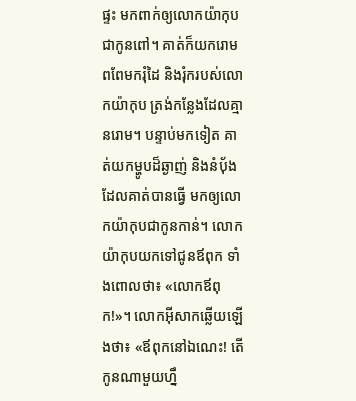ផ្ទះ មកពាក់ឲ្យលោកយ៉ាកុប ជាកូនពៅ។ គាត់ក៏យករោមពពែមករុំដៃ និងរុំករបស់លោកយ៉ាកុប ត្រង់កន្លែងដែលគ្មានរោម។ បន្ទាប់មកទៀត គាត់យកម្ហូបដ៏ឆ្ងាញ់ និងនំប៉័ងដែលគាត់បានធ្វើ មកឲ្យលោកយ៉ាកុបជាកូនកាន់។ លោកយ៉ាកុបយកទៅជូនឪពុក ទាំងពោលថា៖ «លោកឪពុក!»។ លោកអ៊ីសាកឆ្លើយឡើងថា៖ «ឪពុកនៅឯណេះ! តើកូនណាមួយហ្នឹ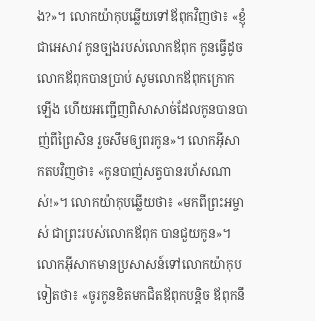ង?»។ លោកយ៉ាកុបឆ្លើយទៅឪពុកវិញថា៖ «ខ្ញុំជាអេសាវ កូនច្បងរបស់លោកឪពុក កូនធ្វើដូចលោកឪពុកបានប្រាប់ សូមលោកឪពុកក្រោកឡើង ហើយអញ្ជើញពិសាសាច់ដែលកូនបានបាញ់ពីព្រៃសិន រួចសឹមឲ្យពរកូន»។ លោកអ៊ីសាកតបវិញថា៖ «កូនបាញ់សត្វបានរហ័សណាស់!»។ លោកយ៉ាកុបឆ្លើយថា៖ «មកពីព្រះអម្ចាស់ ជាព្រះរបស់លោកឪពុក បានជួយកូន»។ លោកអ៊ីសាកមានប្រសាសន៍ទៅលោកយ៉ាកុបទៀតថា៖ «ចូរកូនខិតមកជិតឪពុកបន្តិច ឪពុកនឹ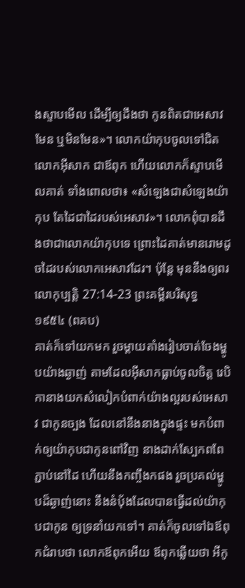ងស្ទាបមើល ដើម្បីឲ្យដឹងថា កូនពិតជាអេសាវមែន ឬមិនមែន»។ លោកយ៉ាកុបចូលទៅជិតលោកអ៊ីសាក ជាឪពុក ហើយលោកក៏ស្ទាបមើលគាត់ ទាំងពោលថា៖ «សំឡេងជាសំឡេងយ៉ាកុប តែដៃជាដៃរបស់អេសាវ»។ លោកពុំបានដឹងថាជាលោកយ៉ាកុបទេ ព្រោះដៃគាត់មានរោមដូចដៃរបស់លោកអេសាវដែរ។ ប៉ុន្តែ មុននឹងឲ្យពរ
លោកុប្បត្តិ 27:14-23 ព្រះគម្ពីរបរិសុទ្ធ ១៩៥៤ (ពគប)
គាត់ក៏ទៅយកមក រួចម្តាយតាំងរៀបចាត់ចែងម្ហូបយ៉ាងឆ្ងាញ់ តាមដែលអ៊ីសាកធ្លាប់ចូលចិត្ត រេបិកានាងយកសំលៀកបំពាក់យ៉ាងល្អរបស់អេសាវ ជាកូនច្បង ដែលនៅនឹងនាងក្នុងផ្ទះ មកបំពាក់ឲ្យយ៉ាកុបជាកូនពៅវិញ នាងដាក់ស្បែកពពែភ្ជាប់នៅដៃ ហើយនឹងកញ្ចឹងកផង រួចប្រគល់ម្ហូបដ៏ឆ្ងាញ់នោះ នឹងនំបុ័ងដែលបានធ្វើដល់យ៉ាកុបជាកូន ឲ្យទ្រនាំយកទៅ។ គាត់ក៏ចូលទៅឯឪពុកជំរាបថា លោកឪពុកអើយ ឪពុកឆ្លើយថា អីកូ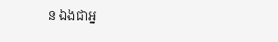ន ឯងជាអ្ន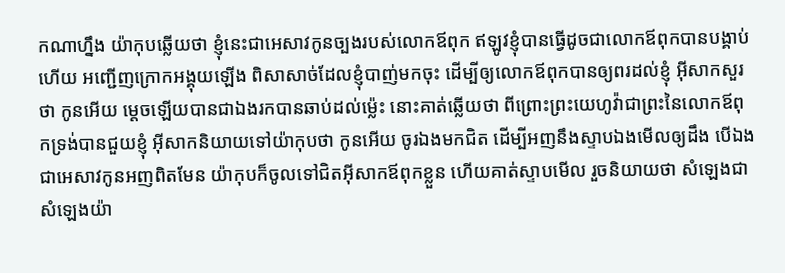កណាហ្នឹង យ៉ាកុបឆ្លើយថា ខ្ញុំនេះជាអេសាវកូនច្បងរបស់លោកឪពុក ឥឡូវខ្ញុំបានធ្វើដូចជាលោកឪពុកបានបង្គាប់ហើយ អញ្ជើញក្រោកអង្គុយឡើង ពិសាសាច់ដែលខ្ញុំបាញ់មកចុះ ដើម្បីឲ្យលោកឪពុកបានឲ្យពរដល់ខ្ញុំ អ៊ីសាកសួរថា កូនអើយ ម្តេចឡើយបានជាឯងរកបានឆាប់ដល់ម៉្លេះ នោះគាត់ឆ្លើយថា ពីព្រោះព្រះយេហូវ៉ាជាព្រះនៃលោកឪពុកទ្រង់បានជួយខ្ញុំ អ៊ីសាកនិយាយទៅយ៉ាកុបថា កូនអើយ ចូរឯងមកជិត ដើម្បីអញនឹងស្ទាបឯងមើលឲ្យដឹង បើឯងជាអេសាវកូនអញពិតមែន យ៉ាកុបក៏ចូលទៅជិតអ៊ីសាកឪពុកខ្លួន ហើយគាត់ស្ទាបមើល រួចនិយាយថា សំឡេងជាសំឡេងយ៉ា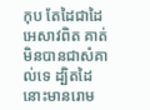កុប តែដៃជាដៃអេសាវពិត គាត់មិនបានជាសំគាល់ទេ ដ្បិតដៃនោះមានរោម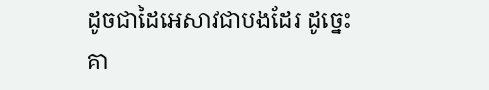ដូចជាដៃអេសាវជាបងដែរ ដូច្នេះ គា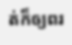ត់ក៏ឲ្យពរ